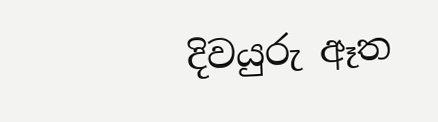දිවයුරු ඈත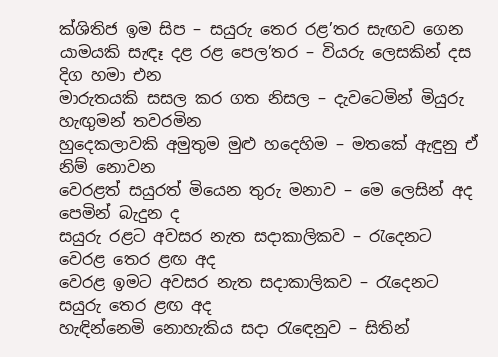ක්ශිතිජ ඉම සිප – සයුරු තෙර රළ’තර සැඟව ගෙන
යාමයකි සැඳෑ දළ රළ පෙල’තර – වියරු ලෙසකින් දස දිග හමා එන
මාරුතයකි සසල කර ගත නිසල – දැවටෙමින් මියුරු හැඟුමන් තවරමින
හුදෙකලාවකි අමුතුම මුළු හදෙහිම – මතකේ ඇඳුනු ඒ නිම් නොවන
වෙරළත් සයුරත් මියෙන තුරු මනාව – මෙ ලෙසින් අද පෙමින් බැදුන ද
සයුරු රළට අවසර නැත සදාකාලිකව – රැදෙනට වෙරළ තෙර ළඟ අද
වෙරළ ඉමට අවසර නැත සදාකාලිකව – රැදෙනට සයුරු තෙර ළඟ අද
හැඳින්නෙමි නොහැකිය සදා රැඳෙනුව – සිතින්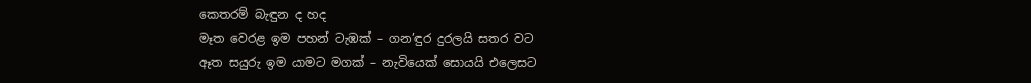කෙතරම් බැඳුන ද හද
මෑත වෙරළ ඉම පහන් ටැඹක් – ගන’ඳුර දුරලයි සතර වට
ඈත සයුරු ඉම යාමට මගක් – නැවියෙක් සොයයි එලෙසට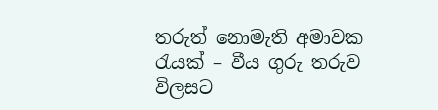තරුත් නොමැති අමාවක රැයක් – වීය ගුරු තරුව විලසට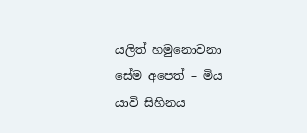යලිත් හමුනොවනා සේම අපෙත් – මිය යාවි සිහිනය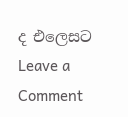ද එලෙසට
Leave a Comment